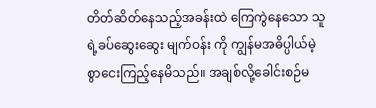တိတ်ဆိတ်နေသည့်အခန်းထဲ ကြေကွဲနေသော သူရဲ့ခပ်ဆွေးဆွေး မျက်ဝန်း ကို ကျွန်မအဓိပ္ပါယ်မဲ့စွာငေးကြည့်နေမိသည်။ အချစ်လို့ခေါင်းစဉ်မ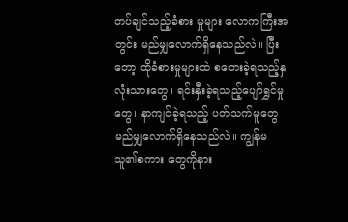တပ်ချင်သည့်ခံစား မှုများ လောကကြီးအတွင်း မည်မျှလောက်ရှိနေသည်လဲ။ ပြီးတော့ ထိုခံစားမှုများထဲ စတေးခဲ့ရသည့်နှလုံးသားတွေ၊ ရင်းနှီးခဲ့ရသည့်ပျော်ရွှင်မှုတွေ၊ နာကျင်ခဲ့ရသည့် ပတ်သက်မူတွေ မည်မျှလောက်ရှိနေသည်လဲ။ ကျွန်မ သူ၏စကား တွေကိုနား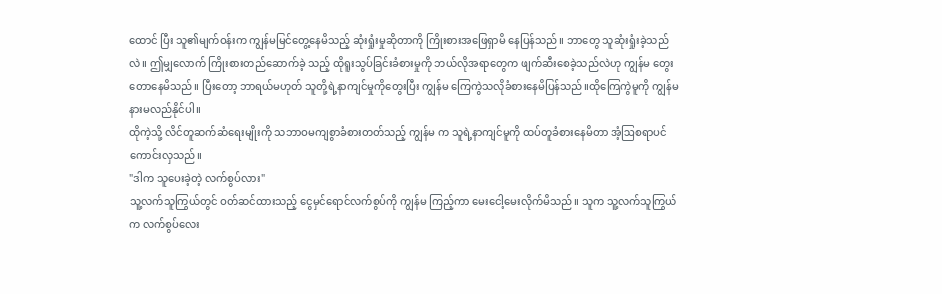ထောင် ပြီး သူ၏မျက်ဝန်းက ကျွန်မမြင်တွေ့နေမိသည့် ဆုံးရှုံးမှုဆိုတာကို ကြိုးစားအဖြေရှာမိ နေပြန်သည်။ ဘာတွေ သူဆုံးရှုံးခဲ့သည်လဲ။ ဤမျှလောက် ကြိုးစားတည်ဆောက်ခဲ့ သည့် ထိုရူးသွပ်ခြင်းခံစားမှုကို ဘယ်လိုအရာတွေက ဖျက်ဆီးစေခဲ့သည်လဲဟု ကျွန်မ တွေးတောနေမိသည်။ ပြီးတော့ ဘာရယ်မဟုတ် သူတို့ရဲ့နာကျင်မှုကိုတွေးပြီး ကျွန်မ ကြေကွဲသလိုခံစားနေမိပြန်သည်။ထိုကြေကွဲမူကို ကျွန်မ နားမလည်နိုင်ပါ။
ထိုကဲ့သို့ လိင်တူဆက်ဆံရေးမျိုးကို သဘာဝမကျစွာခံစားတတ်သည့် ကျွန်မ က သူရဲ့နာကျင်မူကို ထပ်တူခံစားနေမိတာ အံ့ဩစရာပင် ကောင်းလှသည်။
"ဒါက သူပေးခဲ့တဲ့ လက်စွပ်လား"
သူ့လက်သူကြွယ်တွင် ဝတ်ဆင်ထားသည့် ငွေမှင်ရောင်လက်စွပ်ကို ကျွန်မ ကြည့်ကာ မေးငေါ့မေးလိုက်မိသည်။ သူက သူ့လက်သူကြွယ်က လက်စွပ်လေး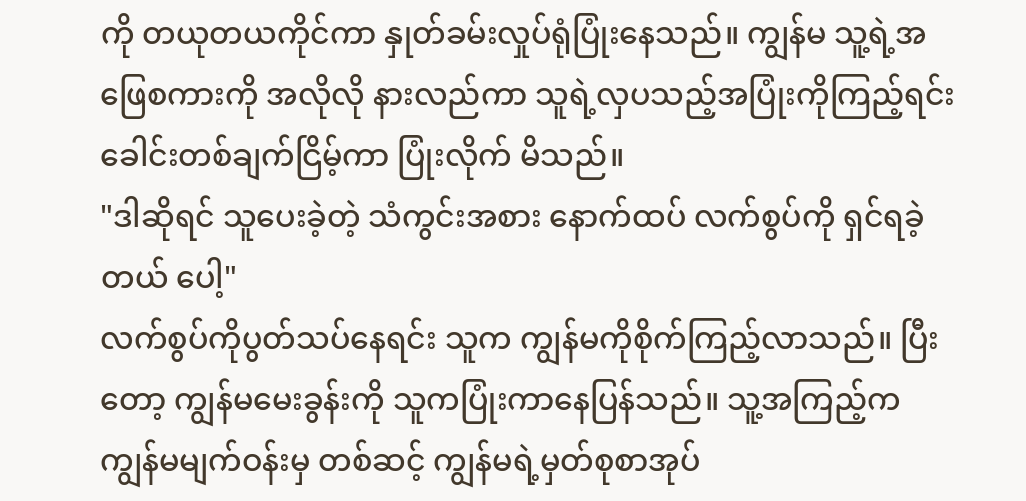ကို တယုတယကိုင်ကာ နှုတ်ခမ်းလှုပ်ရုံပြုံးနေသည်။ ကျွန်မ သူ့ရဲ့အဖြေစကားကို အလိုလို နားလည်ကာ သူရဲ့လှပသည့်အပြုံးကိုကြည့်ရင်း ခေါင်းတစ်ချက်ငြိမ့်ကာ ပြုံးလိုက် မိသည်။
"ဒါဆိုရင် သူပေးခဲ့တဲ့ သံကွင်းအစား နောက်ထပ် လက်စွပ်ကို ရှင်ရခဲ့တယ် ပေါ့"
လက်စွပ်ကိုပွတ်သပ်နေရင်း သူက ကျွန်မကိုစိုက်ကြည့်လာသည်။ ပြီးတော့ ကျွန်မမေးခွန်းကို သူကပြုံးကာနေပြန်သည်။ သူ့အကြည့်က ကျွန်မမျက်ဝန်းမှ တစ်ဆင့် ကျွန်မရဲ့မှတ်စုစာအုပ်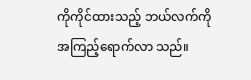ကိုကိုင်ထားသည့် ဘယ်လက်ကို အကြည့်ရောက်လာ သည်။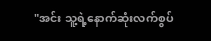"အင်း သူ့ရဲ့နောက်ဆုံးလက်စွပ်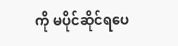ကို မပိုင်ဆိုင်ရပေ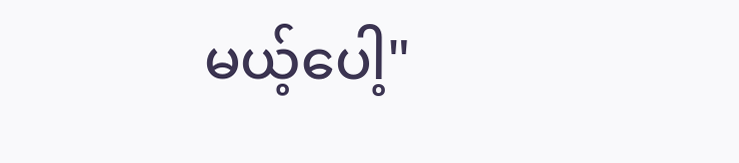မယ့်ပေါ့"